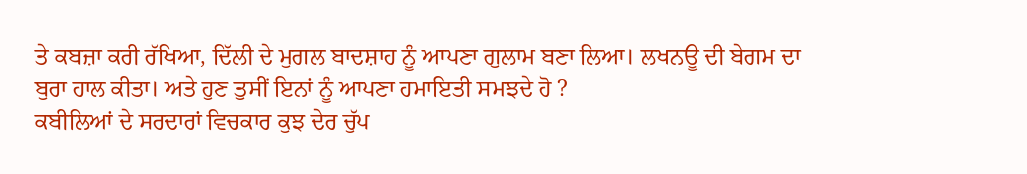ਤੇ ਕਬਜ਼ਾ ਕਰੀ ਰੱਖਿਆ, ਦਿੱਲੀ ਦੇ ਮੁਗਲ ਬਾਦਸ਼ਾਹ ਨੂੰ ਆਪਣਾ ਗੁਲਾਮ ਬਣਾ ਲਿਆ। ਲਖਨਊ ਦੀ ਬੇਗਮ ਦਾ ਬੁਰਾ ਹਾਲ ਕੀਤਾ। ਅਤੇ ਹੁਣ ਤੁਸੀਂ ਇਨਾਂ ਨੂੰ ਆਪਣਾ ਹਮਾਇਤੀ ਸਮਝਦੇ ਹੋ ?
ਕਬੀਲਿਆਂ ਦੇ ਸਰਦਾਰਾਂ ਵਿਚਕਾਰ ਕੁਝ ਦੇਰ ਚੁੱਪ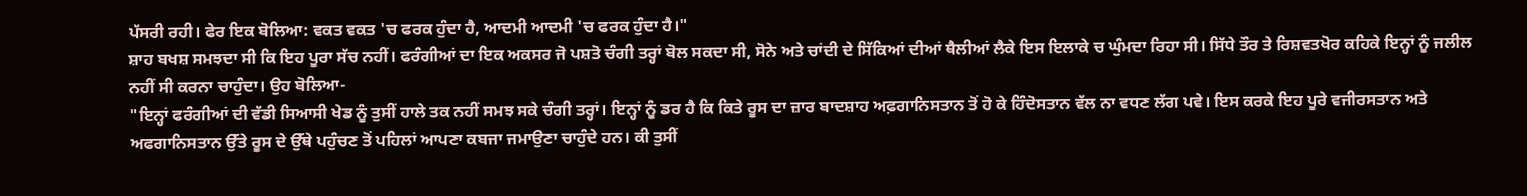ਪੱਸਰੀ ਰਹੀ। ਫੇਰ ਇਕ ਬੋਲਿਆ: ਵਕਤ ਵਕਤ 'ਚ ਫਰਕ ਹੁੰਦਾ ਹੈ, ਆਦਮੀ ਆਦਮੀ 'ਚ ਫਰਕ ਹੁੰਦਾ ਹੈ।"
ਸ਼ਾਹ ਬਖਸ਼ ਸਮਝਦਾ ਸੀ ਕਿ ਇਹ ਪੂਰਾ ਸੱਚ ਨਹੀਂ। ਫਰੰਗੀਆਂ ਦਾ ਇਕ ਅਕਸਰ ਜੋ ਪਸ਼ਤੋ ਚੰਗੀ ਤਰ੍ਹਾਂ ਬੋਲ ਸਕਦਾ ਸੀ, ਸੋਨੇ ਅਤੇ ਚਾਂਦੀ ਦੇ ਸਿੱਕਿਆਂ ਦੀਆਂ ਥੈਲੀਆਂ ਲੈਕੇ ਇਸ ਇਲਾਕੇ ਚ ਘੁੰਮਦਾ ਰਿਹਾ ਸੀ। ਸਿੱਧੇ ਤੌਰ ਤੇ ਰਿਸ਼ਵਤਖੋਰ ਕਹਿਕੇ ਇਨ੍ਹਾਂ ਨੂੰ ਜਲੀਲ ਨਹੀਂ ਸੀ ਕਰਨਾ ਚਾਹੁੰਦਾ। ਉਹ ਬੋਲਿਆ-
"ਇਨ੍ਹਾਂ ਫਰੰਗੀਆਂ ਦੀ ਵੱਡੀ ਸਿਆਸੀ ਖੇਡ ਨੂੰ ਤੁਸੀਂ ਹਾਲੇ ਤਕ ਨਹੀਂ ਸਮਝ ਸਕੇ ਚੰਗੀ ਤਰ੍ਹਾਂ। ਇਨ੍ਹਾਂ ਨੂੰ ਡਰ ਹੈ ਕਿ ਕਿਤੇ ਰੂਸ ਦਾ ਜ਼ਾਰ ਬਾਦਸ਼ਾਹ ਅਫ਼ਗਾਨਿਸਤਾਨ ਤੋਂ ਹੋ ਕੇ ਹਿੰਦੋਸਤਾਨ ਵੱਲ ਨਾ ਵਧਣ ਲੱਗ ਪਵੇ। ਇਸ ਕਰਕੇ ਇਹ ਪੂਰੇ ਵਜੀਰਸਤਾਨ ਅਤੇ ਅਫਗਾਨਿਸਤਾਨ ਉੱਤੇ ਰੂਸ ਦੇ ਉੱਥੇ ਪਹੁੰਚਣ ਤੋਂ ਪਹਿਲਾਂ ਆਪਣਾ ਕਬਜਾ ਜਮਾਉਣਾ ਚਾਹੁੰਦੇ ਹਨ। ਕੀ ਤੁਸੀਂ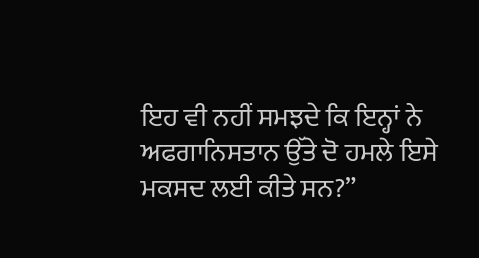ਇਹ ਵੀ ਨਹੀਂ ਸਮਝਦੇ ਕਿ ਇਨ੍ਹਾਂ ਨੇ ਅਫਗਾਨਿਸਤਾਨ ਉੱਤੇ ਦੋ ਹਮਲੇ ਇਸੇ ਮਕਸਦ ਲਈ ਕੀਤੇ ਸਨ?”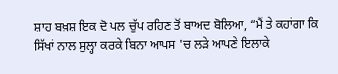ਸ਼ਾਹ ਬਖ਼ਸ਼ ਇਕ ਦੋ ਪਲ ਚੁੱਪ ਰਹਿਣ ਤੋਂ ਬਾਅਦ ਬੋਲਿਆ, “ਮੈਂ ਤੇ ਕਹਾਂਗਾ ਕਿ ਸਿੱਖਾਂ ਨਾਲ ਸੁਲ੍ਹਾ ਕਰਕੇ ਬਿਨਾ ਆਪਸ 'ਚ ਲੜੇ ਆਪਣੇ ਇਲਾਕੇ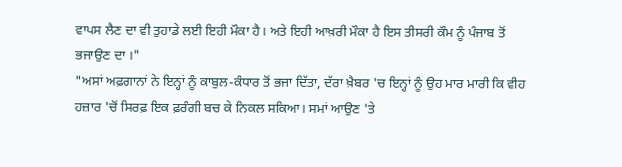ਵਾਪਸ ਲੈਣ ਦਾ ਵੀ ਤੁਹਾਡੇ ਲਈ ਇਹੀ ਮੌਕਾ ਹੈ। ਅਤੇ ਇਹੀ ਆਖ਼ਰੀ ਮੌਕਾ ਹੈ ਇਸ ਤੀਸਰੀ ਕੌਮ ਨੂੰ ਪੰਜਾਬ ਤੋਂ ਭਜਾਉਣ ਦਾ ।"
"ਅਸਾਂ ਅਫ਼ਗਾਨਾਂ ਨੇ ਇਨ੍ਹਾਂ ਨੂੰ ਕਾਬੁਲ-ਕੰਧਾਰ ਤੋਂ ਭਜਾ ਦਿੱਤਾ, ਦੱਰਾ ਖ਼ੈਬਰ 'ਚ ਇਨ੍ਹਾਂ ਨੂੰ ਉਹ ਮਾਰ ਮਾਰੀ ਕਿ ਵੀਹ ਹਜ਼ਾਰ 'ਚੋਂ ਸਿਰਫ਼ ਇਕ ਫ਼ਰੰਗੀ ਬਚ ਕੇ ਨਿਕਲ ਸਕਿਆ। ਸਮਾਂ ਆਉਣ 'ਤੇ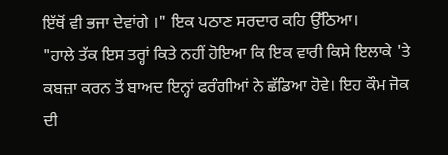ਇੱਥੋਂ ਵੀ ਭਜਾ ਦੇਵਾਂਗੇ ।" ਇਕ ਪਠਾਣ ਸਰਦਾਰ ਕਹਿ ਉੱਠਿਆ।
"ਹਾਲੇ ਤੱਕ ਇਸ ਤਰ੍ਹਾਂ ਕਿਤੇ ਨਹੀਂ ਹੋਇਆ ਕਿ ਇਕ ਵਾਰੀ ਕਿਸੇ ਇਲਾਕੇ 'ਤੇ ਕਬਜ਼ਾ ਕਰਨ ਤੋਂ ਬਾਅਦ ਇਨ੍ਹਾਂ ਫਰੰਗੀਆਂ ਨੇ ਛੱਡਿਆ ਹੋਵੇ। ਇਹ ਕੌਮ ਜੋਕ ਦੀ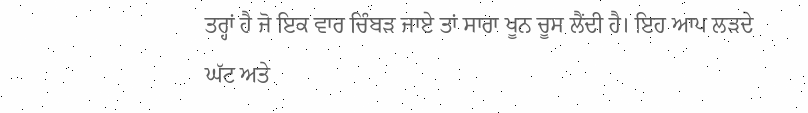ਤਰ੍ਹਾਂ ਹੈ ਜੋ ਇਕ ਵਾਰ ਚਿੰਬੜ ਜਾਏ ਤਾਂ ਸਾਰਾ ਖੂਨ ਚੂਸ ਲੈਂਦੀ ਹੈ। ਇਹ ਆਪ ਲੜਦੇ ਘੱਟ ਅਤੇ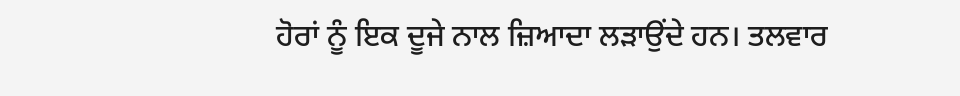ਹੋਰਾਂ ਨੂੰ ਇਕ ਦੂਜੇ ਨਾਲ ਜ਼ਿਆਦਾ ਲੜਾਉਂਦੇ ਹਨ। ਤਲਵਾਰ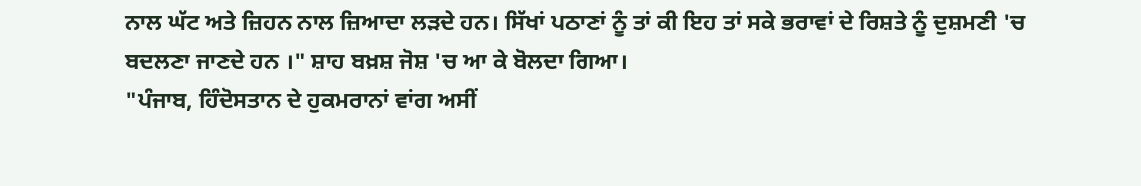ਨਾਲ ਘੱਟ ਅਤੇ ਜ਼ਿਹਨ ਨਾਲ ਜ਼ਿਆਦਾ ਲੜਦੇ ਹਨ। ਸਿੱਖਾਂ ਪਠਾਣਾਂ ਨੂੰ ਤਾਂ ਕੀ ਇਹ ਤਾਂ ਸਕੇ ਭਰਾਵਾਂ ਦੇ ਰਿਸ਼ਤੇ ਨੂੰ ਦੁਸ਼ਮਣੀ 'ਚ ਬਦਲਣਾ ਜਾਣਦੇ ਹਨ ।" ਸ਼ਾਹ ਬਖ਼ਸ਼ ਜੋਸ਼ 'ਚ ਆ ਕੇ ਬੋਲਦਾ ਗਿਆ।
"ਪੰਜਾਬ, ਹਿੰਦੋਸਤਾਨ ਦੇ ਹੁਕਮਰਾਨਾਂ ਵਾਂਗ ਅਸੀਂ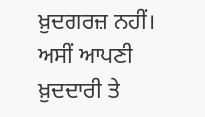ਖ਼ੁਦਗਰਜ਼ ਨਹੀਂ। ਅਸੀਂ ਆਪਣੀ ਖ਼ੁਦਦਾਰੀ ਤੇ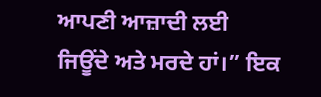ਆਪਣੀ ਆਜ਼ਾਦੀ ਲਈ ਜਿਊਂਦੇ ਅਤੇ ਮਰਦੇ ਹਾਂ।” ਇਕ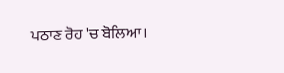ਪਠਾਣ ਰੋਹ 'ਚ ਬੋਲਿਆ।